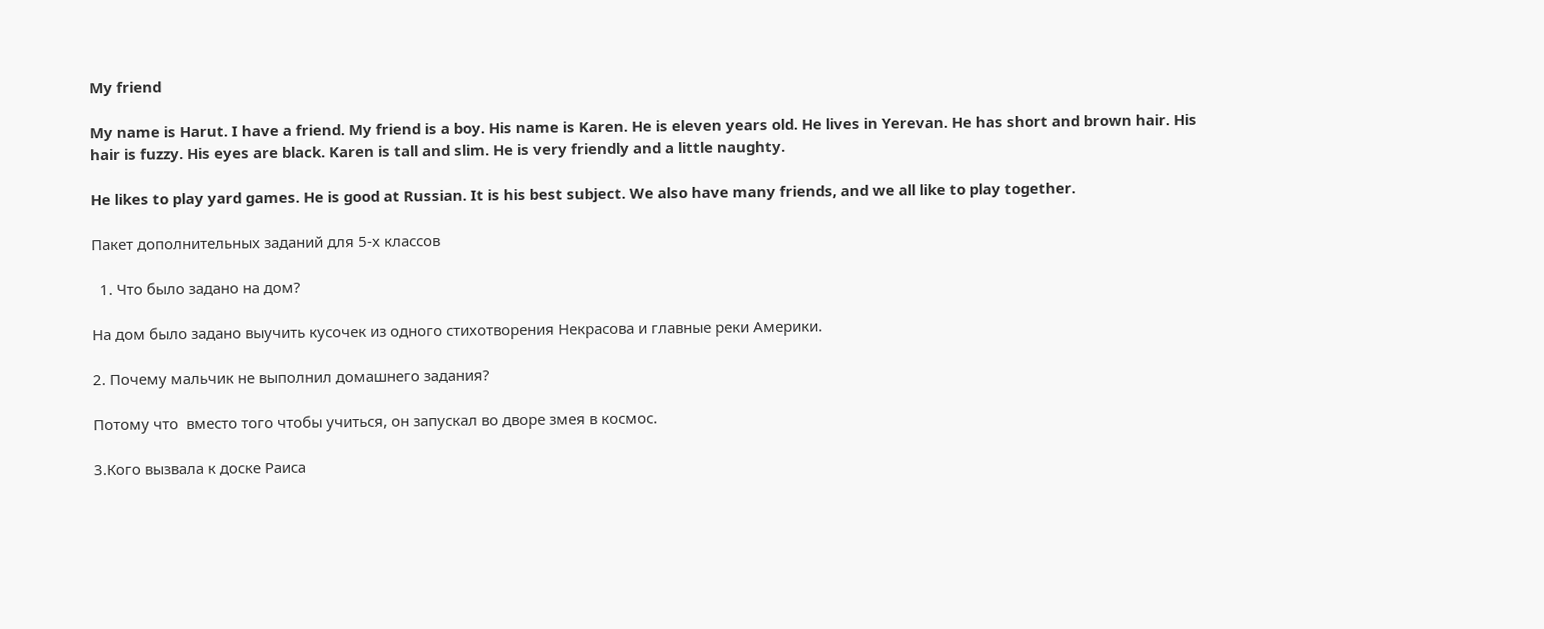My friend

My name is Harut. I have a friend. My friend is a boy. His name is Karen. He is eleven years old. He lives in Yerevan. He has short and brown hair. His hair is fuzzy. His eyes are black. Karen is tall and slim. He is very friendly and a little naughty.

He likes to play yard games. He is good at Russian. It is his best subject. We also have many friends, and we all like to play together.

Пакет дополнительных заданий для 5-х классов

  1. Что было задано на дом?

На дом было задано выучить кусочек из одного стихотворения Некрасова и главные реки Америки.

2. Почему мальчик не выполнил домашнего задания?

Потому что  вместо того чтобы учиться, он запускал во дворе змея в космос.

3.Кого вызвала к доске Раиса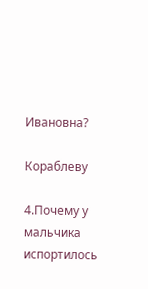Ивановна?

Кораблеву

4.Почему у мальчика испортилось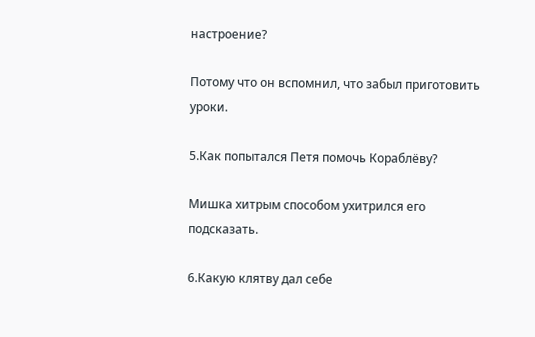настроение?

Потому что он вспомнил, что забыл приготовить уроки.

5.Как попытался Петя помочь Кораблёву?

Мишка хитрым способом ухитрился его подсказать.

6.Какую клятву дал себе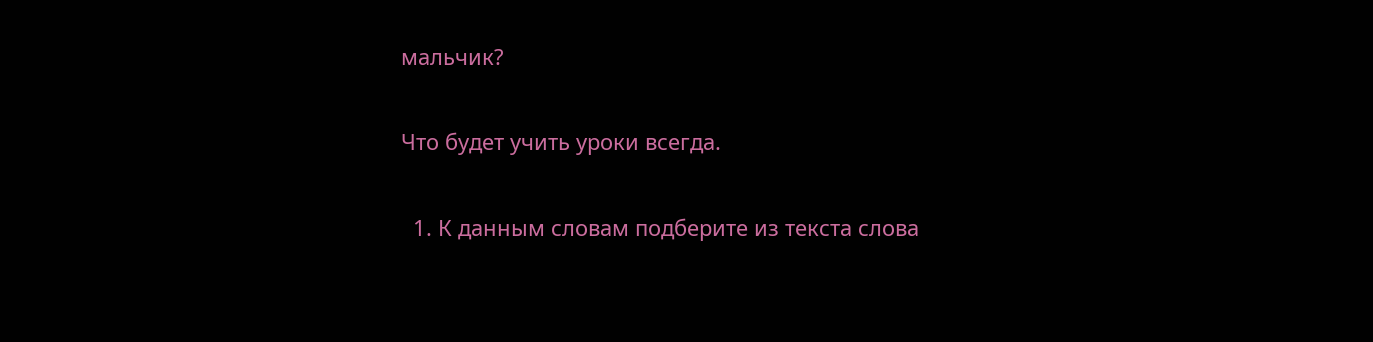мальчик?

Что будет учить уроки всегда.

  1. К данным словам подберите из текста слова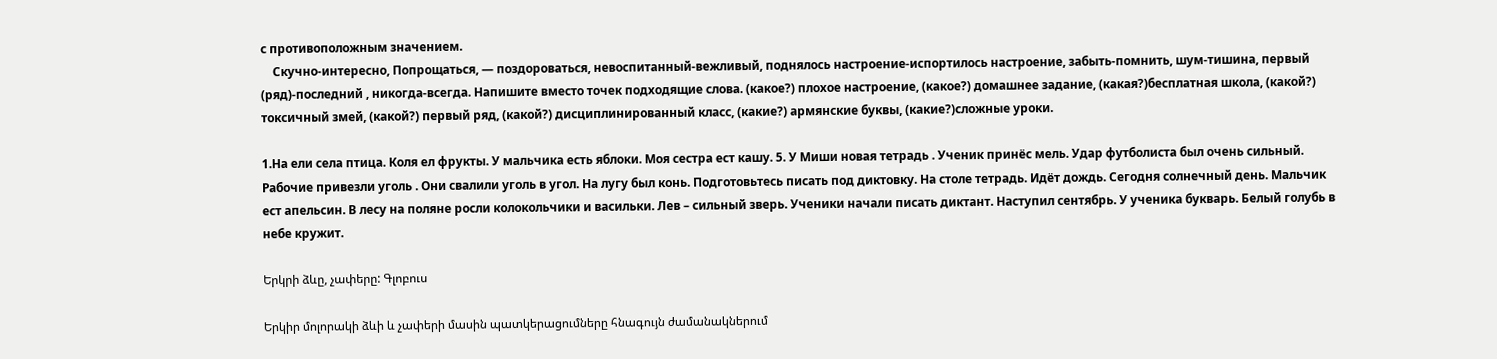с противоположным значением.
    Скучно-интересно, Попрощаться, — поздороваться, невоспитанный-вежливый, поднялось настроение-испортилось настроение, забыть-помнить, шум-тишина, первый (ряд)-последний , никогда-всегда. Напишите вместо точек подходящие слова. (какое?) плохое настроение, (какое?) домашнее задание, (какая?)бесплатная школа, (какой?) токсичный змей, (какой?) первый ряд, (какой?) дисциплинированный класс, (какие?) армянские буквы, (какие?)сложные уроки.

1.На ели села птица. Коля ел фрукты. У мальчика есть яблоки. Моя сестра ест кашу. 5. У Миши новая тетрадь . Ученик принёс мель. Удар футболиста был очень сильный. Рабочие привезли уголь . Они свалили уголь в угол. На лугу был конь. Подготовьтесь писать под диктовку. На столе тетрадь. Идёт дождь. Сегодня солнечный день. Мальчик ест апельсин. В лесу на поляне росли колокольчики и васильки. Лев – сильный зверь. Ученики начали писать диктант. Наступил сентябрь. У ученика букварь. Белый голубь в небе кружит.

Երկրի ձևը, չափերը: Գլոբուս

Երկիր մոլորակի ձևի և չափերի մասին պատկերացումները հնագույն ժամանակներում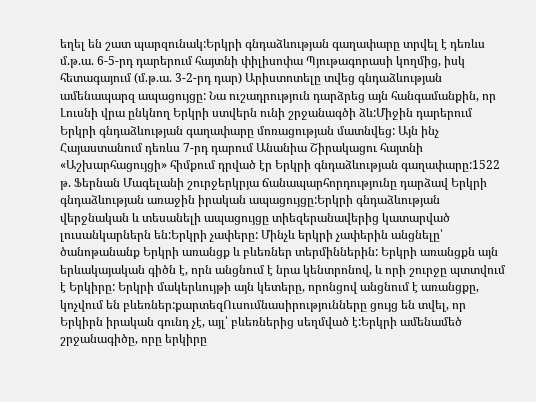եղել են շատ պարզունակ:Երկրի գնդաձևության գաղափարը տրվել է դեռևս մ.թ.ա. 6-5-րդ դարերում հայտնի փիլիսոփա Պյութագորասի կողմից, իսկ հետագայում (մ.թ.ա. 3-2-րդ դար) Արիստոտելը տվեց գնդաձևության ամենապարզ ապացույցը: Նա ուշադրություն դարձրեց այն հանգամանքին, որ Լուսնի վրա ընկնող Երկրի ստվերն ունի շրջանագծի ձև:Միջին դարերում Երկրի գնդաձևության գաղափարը մոռացության մատնվեց: Այն ինչ Հայաստանում դեռևս 7-րդ դարում Անանիա Շիրակացու հայտնի «Աշխարհացույցի» հիմքում դրված էր Երկրի գնդաձևության գաղափարը:1522 թ. Ֆերնան Մագելանի շուրջերկրյա ճանապարհորդությունը դարձավ Երկրի գնդաձևության առաջին իրական ապացույցը:Երկրի գնդաձևության վերջնական և տեսանելի ապացույցը տիեզերանավերից կատարված լուսանկարներն են:Երկրի չափերը: Մինչև երկրի չափերին անցնելը՝ ծանոթանանք Երկրի առանցք և բևեռներ տերմիններին: Երկրի առանցքն այն երևակայական գիծն է, որն անցնում է նրա կենտրոնով, և որի շուրջը պտտվում է Երկիրը: Երկրի մակերևույթի այն կետերը, որոնցով անցնում է առանցքը, կոչվում են բևեռներ:քարտեզՈւսումնասիրությունները ցույց են տվել, որ Երկիրն իրական գունդ չէ, այլ՝ բևեռներից սեղմված է:Երկրի ամենամեծ շրջանագիծը, որը երկիրը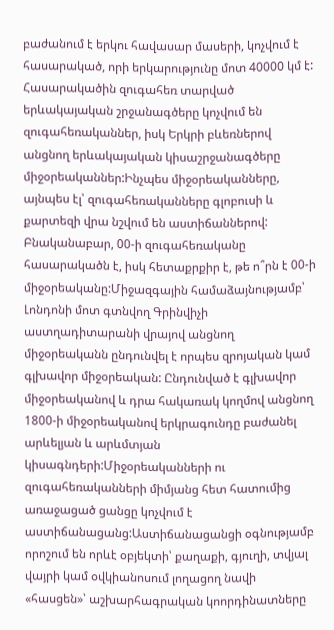բաժանում է երկու հավասար մասերի, կոչվում է հասարակած, որի երկարությունը մոտ 40000 կմ է: Հասարակածին զուգահեռ տարված երևակայական շրջանագծերը կոչվում են զուգահեռականներ, իսկ Երկրի բևեռներով անցնող երևակայական կիսաշրջանագծերը միջօրեականներ:Ինչպես միջօրեականները, այնպես էլ՝ զուգահեռականները գլոբուսի և քարտեզի վրա նշվում են աստիճաններով: Բնականաբար, 00-ի զուգահեռականը հասարակածն է, իսկ հետաքրքիր է, թե ո՞րն է 00-ի միջօրեականը:Միջազգային համաձայնությամբ՝ Լոնդոնի մոտ գտնվող Գրինվիչի աստղադիտարանի վրայով անցնող միջօրեականն ընդունվել է որպես զրոյական կամ գլխավոր միջօրեական: Ընդունված է գլխավոր միջօրեականով և դրա հակառակ կողմով անցնող 1800-ի միջօրեականով երկրագունդը բաժանել արևելյան և արևմտյան կիսագնդերի:Միջօրեականների ու զուգահեռականների միմյանց հետ հատումից առաջացած ցանցը կոչվում է աստիճանացանց:Աստիճանացանցի օգնությամբ որոշում են որևէ օբյեկտի՝ քաղաքի, գյուղի, տվյալ վայրի կամ օվկիանոսում լողացող նավի «հասցեն»՝ աշխարհագրական կոորդինատները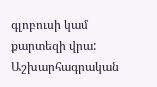գլոբուսի կամ քարտեզի վրա: Աշխարհագրական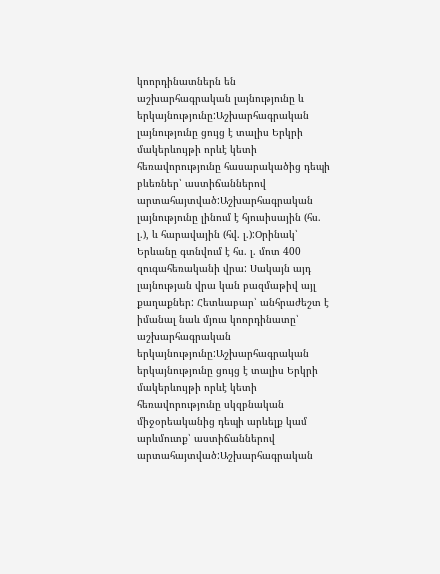կոորդինատներն են աշխարհագրական լայնությունը և երկայնությունը:Աշխարհագրական լայնությունը ցույց է տալիս Երկրի մակերևույթի որևէ կետի հեռավորությունը հասարակածից դեպի բևեռներ՝ աստիճաններով արտահայտված:Աշխարհագրական լայնությունը լինում է հյուսիսային (հս. լ.), և հարավային (հվ. լ.):Օրինակ՝ Երևանը գտնվում է հս. լ. մոտ 400 զուգահեռականի վրա: Սակայն այդ լայնության վրա կան բազմաթիվ այլ քաղաքներ: Հետևաբար՝ անհրաժեշտ է իմանալ նաև մյուս կոորդինատը՝ աշխարհագրական երկայնությունը:Աշխարհագրական երկայնությունը ցույց է տալիս Երկրի մակերևույթի որևէ կետի հեռավորությունը սկզբնական միջօրեականից դեպի արևելք կամ արևմուտք՝ աստիճաններով արտահայտված:Աշխարհագրական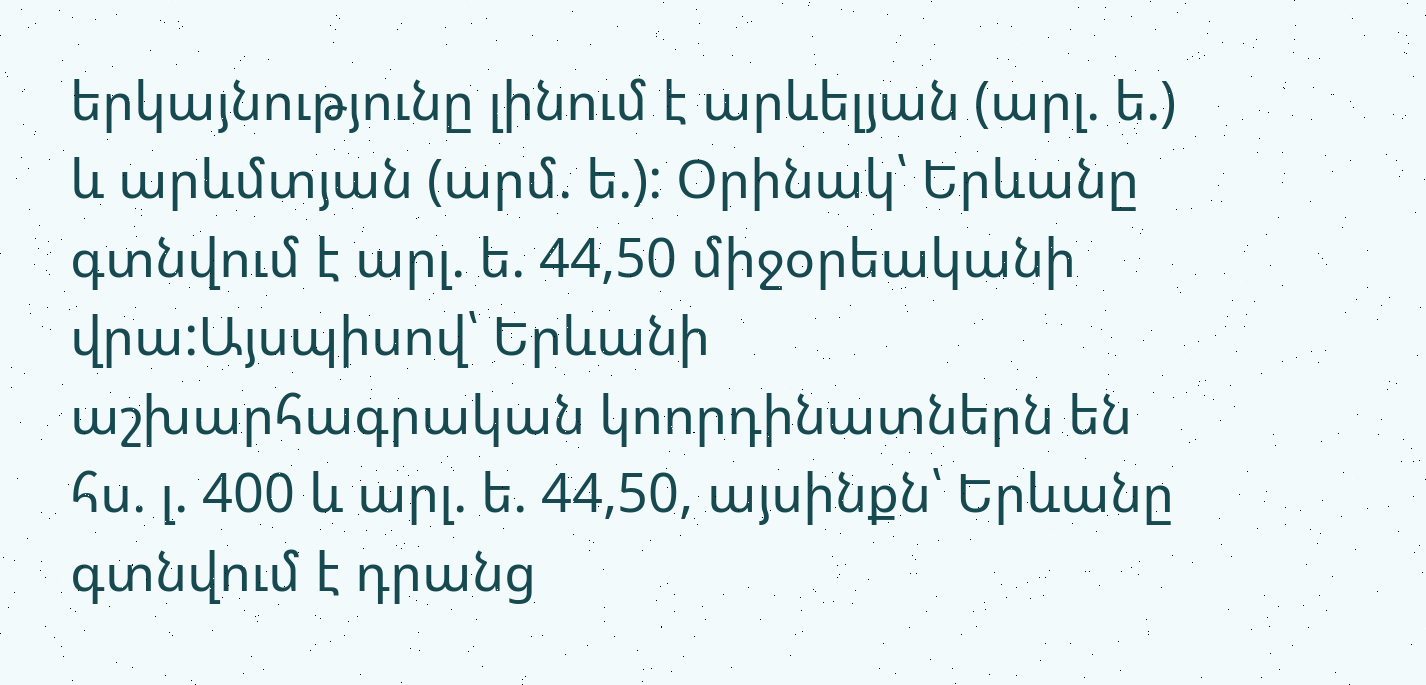երկայնությունը լինում է արևելյան (արլ. ե.) և արևմտյան (արմ. ե.): Օրինակ՝ Երևանը գտնվում է արլ. ե. 44,50 միջօրեականի վրա:Այսպիսով՝ Երևանի աշխարհագրական կոորդինատներն են հս. լ. 400 և արլ. ե. 44,50, այսինքն՝ Երևանը գտնվում է դրանց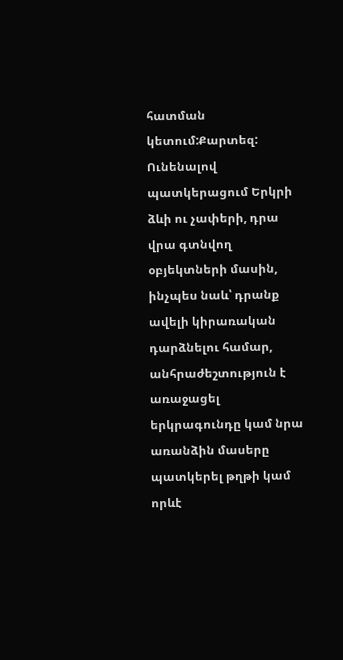հատման կետում:Քարտեզ: Ունենալով պատկերացում Երկրի ձևի ու չափերի, դրա վրա գտնվող օբյեկտների մասին, ինչպես նաև՝ դրանք ավելի կիրառական դարձնելու համար, անհրաժեշտություն է առաջացել երկրագունդը կամ նրա առանձին մասերը պատկերել թղթի կամ որևէ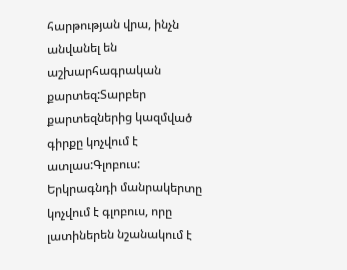հարթության վրա, ինչն անվանել են աշխարհագրական քարտեզ:Տարբեր քարտեզներից կազմված գիրքը կոչվում է ատլաս:Գլոբուս: Երկրագնդի մանրակերտը կոչվում է գլոբուս, որը լատիներեն նշանակում է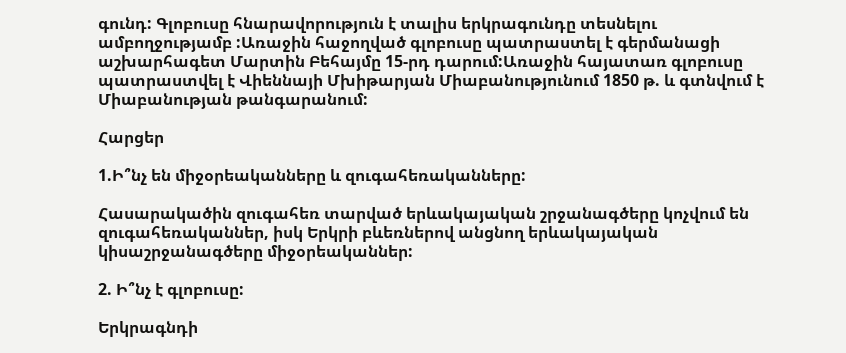գունդ: Գլոբուսը հնարավորություն է տալիս երկրագունդը տեսնելու ամբողջությամբ :Առաջին հաջողված գլոբուսը պատրաստել է գերմանացի աշխարհագետ Մարտին Բեհայմը 15-րդ դարում:Առաջին հայատառ գլոբուսը պատրաստվել է Վիեննայի Մխիթարյան Միաբանությունում 1850 թ. և գտնվում է Միաբանության թանգարանում:

Հարցեր

1.Ի՞նչ են միջօրեականները և զուգահեռականները:

Հասարակածին զուգահեռ տարված երևակայական շրջանագծերը կոչվում են զուգահեռականներ, իսկ Երկրի բևեռներով անցնող երևակայական կիսաշրջանագծերը միջօրեականներ:

2. Ի՞նչ է գլոբուսը:

Երկրագնդի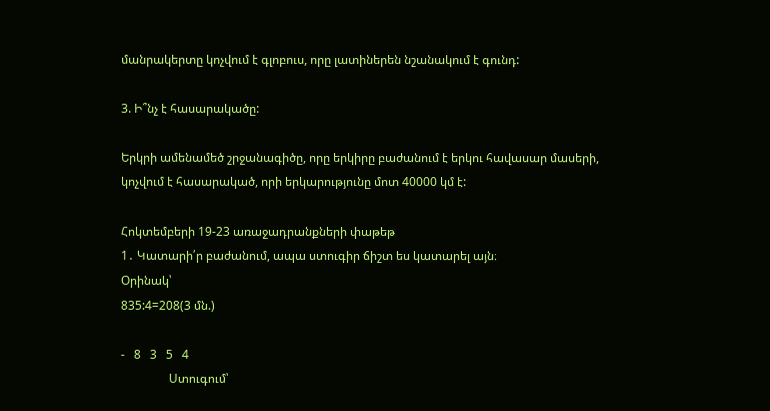մանրակերտը կոչվում է գլոբուս, որը լատիներեն նշանակում է գունդ:

3. Ի՞նչ է հասարակածը:

Երկրի ամենամեծ շրջանագիծը, որը երկիրը բաժանում է երկու հավասար մասերի, կոչվում է հասարակած, որի երկարությունը մոտ 40000 կմ է:

Հոկտեմբերի 19-23 առաջադրանքների փաթեթ
1․ Կատարի՛ր բաժանում, ապա ստուգիր ճիշտ ես կատարել այն։
Օրինակ՝
835:4=208(3 մն.)

-   8   3   5   4
                Ստուգում՝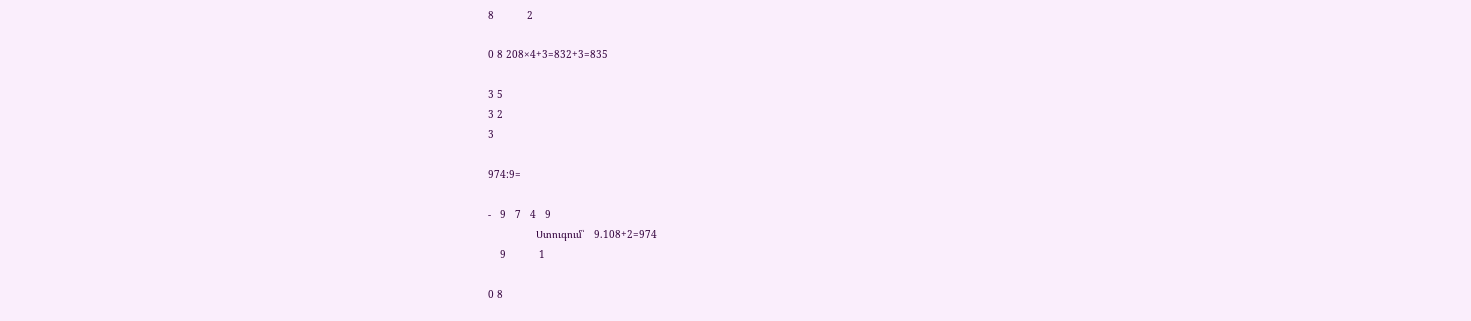8           2

0 8 208×4+3=832+3=835

3 5
3 2
3

974:9=

-   9   7   4   9
                Ստուգում՝   9.108+2=974
    9           1

0 8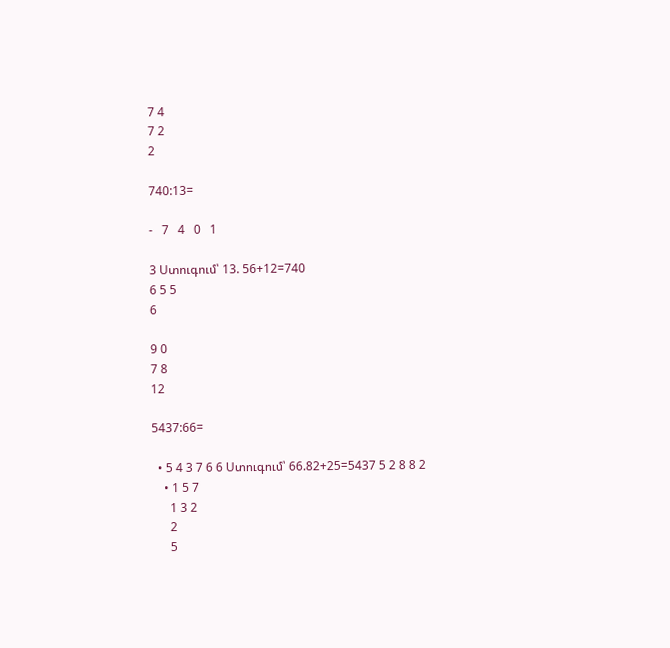7 4
7 2
2

740:13=

-   7   4   0   1

3 Ստուգում՝ 13. 56+12=740
6 5 5
6

9 0
7 8
12

5437:66=

  • 5 4 3 7 6 6 Ստուգում՝ 66.82+25=5437 5 2 8 8 2
    • 1 5 7
      1 3 2
      2
      5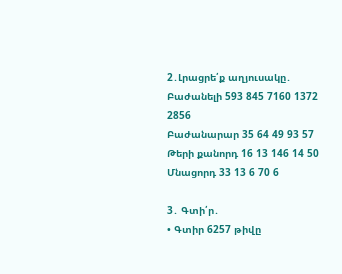2․Լրացրե՛ք աղյուսակը․
Բաժանելի 593 845 7160 1372 2856
Բաժանարար 35 64 49 93 57
Թերի քանորդ 16 13 146 14 50
Մնացորդ 33 13 6 70 6

3․ Գտի՛ր․
• Գտիր 6257 թիվը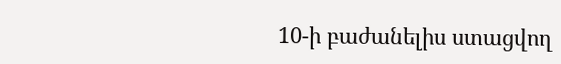10-ի բաժանելիս ստացվող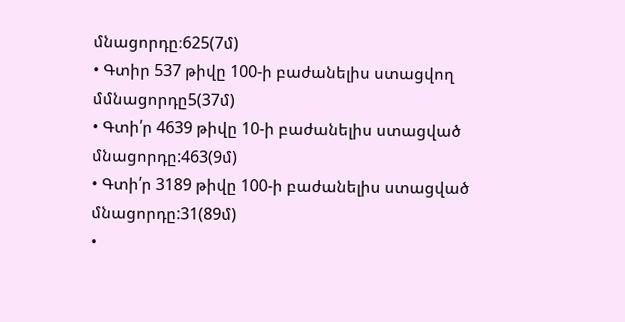մնացորդը։625(7մ)
• Գտիր 537 թիվը 100-ի բաժանելիս ստացվող մմնացորդը5(37մ)
• Գտի՛ր 4639 թիվը 10-ի բաժանելիս ստացված մնացորդը:463(9մ)
• Գտի՛ր 3189 թիվը 100-ի բաժանելիս ստացված մնացորդը:31(89մ)
•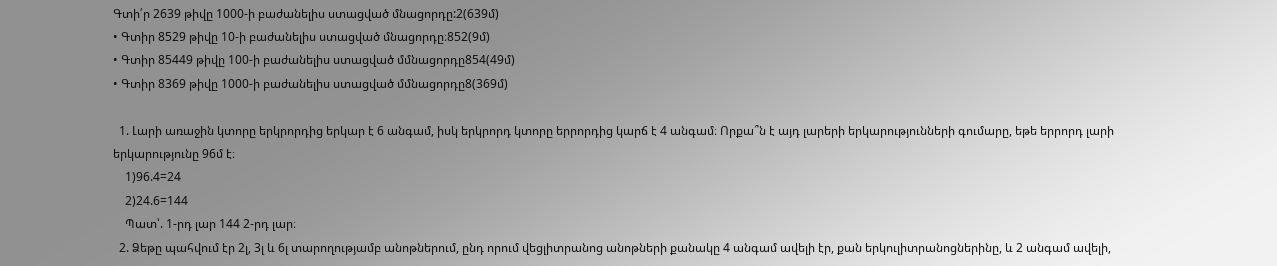Գտի՛ր 2639 թիվը 1000-ի բաժանելիս ստացված մնացորդը:2(639մ)
• Գտիր 8529 թիվը 10-ի բաժանելիս ստացված մնացորդը։852(9մ)
• Գտիր 85449 թիվը 100-ի բաժանելիս ստացված մմնացորդը854(49մ)
• Գտիր 8369 թիվը 1000-ի բաժանելիս ստացված մմնացորդը8(369մ)

  1. Լարի առաջին կտորը երկրորդից երկար է 6 անգամ, իսկ երկրորդ կտորը երրորդից կարճ է 4 անգամ։ Որքա՞ն է այդ լարերի երկարությունների գումարը, եթե երրորդ լարի երկարությունը 96մ է։
    1)96.4=24
    2)24.6=144
    Պատ՝. 1-րդ լար 144 2-րդ լար։
  2. Ձեթը պահվում էր 2լ, 3լ և 6լ տարողությամբ անոթներում, ընդ որում վեցլիտրանոց անոթների քանակը 4 անգամ ավելի էր, քան երկուլիտրանոցներինը, և 2 անգամ ավելի,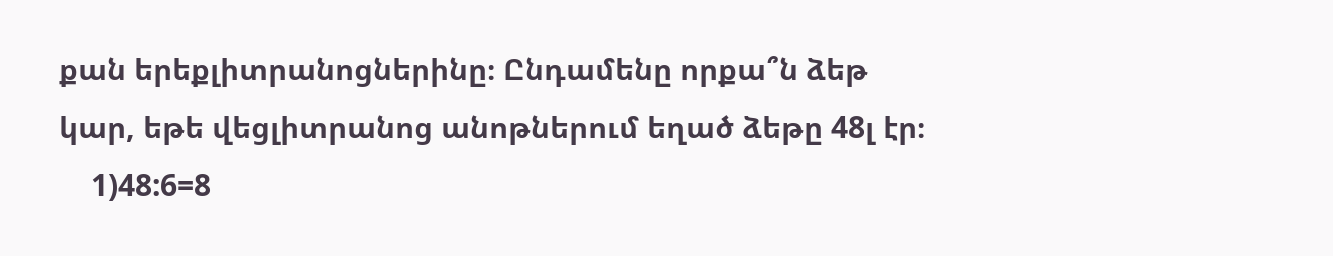քան երեքլիտրանոցներինը։ Ընդամենը որքա՞ն ձեթ կար, եթե վեցլիտրանոց անոթներում եղած ձեթը 48լ էր։
    1)48:6=8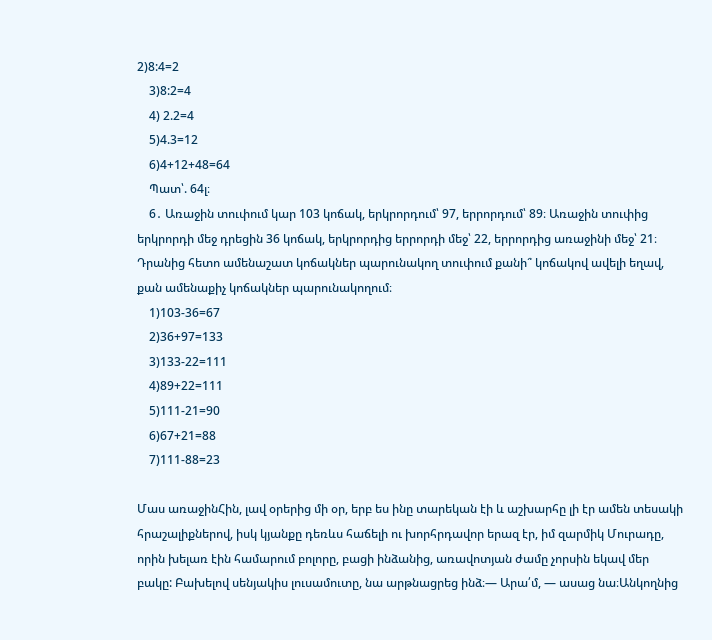2)8:4=2
    3)8:2=4
    4) 2.2=4
    5)4.3=12
    6)4+12+48=64
    Պատ՝. 64լ։
    6․ Առաջին տուփում կար 103 կոճակ, երկրորդում՝ 97, երրորդում՝ 89։ Առաջին տուփից երկրորդի մեջ դրեցին 36 կոճակ, երկրորդից երրորդի մեջ՝ 22, երրորդից առաջինի մեջ՝ 21։ Դրանից հետո ամենաշատ կոճակներ պարունակող տուփում քանի՞ կոճակով ավելի եղավ, քան ամենաքիչ կոճակներ պարունակողում։
    1)103-36=67
    2)36+97=133
    3)133-22=111
    4)89+22=111
    5)111-21=90
    6)67+21=88
    7)111-88=23

Մաս առաջինՀին, լավ օրերից մի օր, երբ ես ինը տարեկան էի և աշխարհը լի էր ամեն տեսակի հրաշալիքներով, իսկ կյանքը դեռևս հաճելի ու խորհրդավոր երազ էր, իմ զարմիկ Մուրադը, որին խելառ էին համարում բոլորը, բացի ինձանից, առավոտյան ժամը չորսին եկավ մեր բակը: Բախելով սենյակիս լուսամուտը, նա արթնացրեց ինձ։— Արա՛մ, — ասաց նա։Անկողնից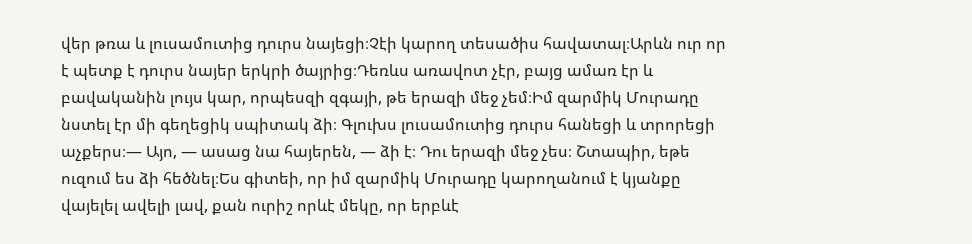վեր թռա և լուսամուտից դուրս նայեցի։Չէի կարող տեսածիս հավատալ։Արևն ուր որ է պետք է դուրս նայեր երկրի ծայրից։Դեռևս առավոտ չէր, բայց ամառ էր և բավականին լույս կար, որպեսզի զգայի, թե երազի մեջ չեմ։Իմ զարմիկ Մուրադը նստել էր մի գեղեցիկ սպիտակ ձի։ Գլուխս լուսամուտից դուրս հանեցի և տրորեցի աչքերս։— Այո, — ասաց նա հայերեն, — ձի է։ Դու երազի մեջ չես։ Շտապիր, եթե ուզում ես ձի հեծնել։Ես գիտեի, որ իմ զարմիկ Մուրադը կարողանում է կյանքը վայելել ավելի լավ, քան ուրիշ որևէ մեկը, որ երբևէ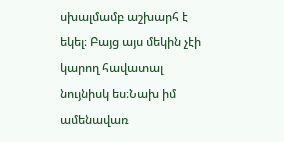սխալմամբ աշխարհ է եկել։ Բայց այս մեկին չէի կարող հավատալ նույնիսկ ես։Նախ իմ ամենավառ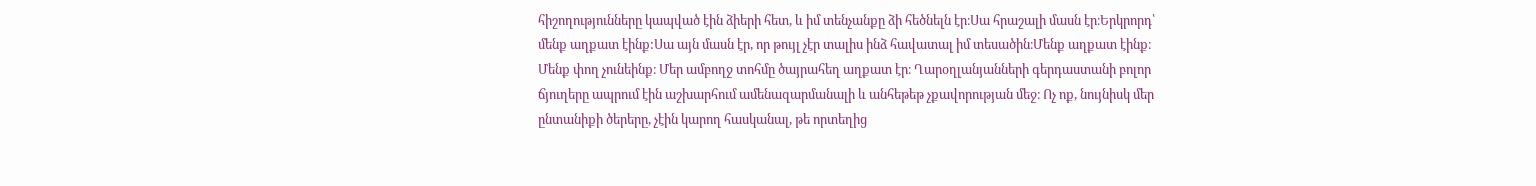հիշողությունները կապված էին ձիերի հետ, և իմ տենչանքը ձի հեծնելն էր։Սա հրաշալի մասն էր։Երկրորդ՝ մենք աղքատ էինք:Սա այն մասն էր, որ թույլ չէր տալիս ինձ հավատալ իմ տեսածին։Մենք աղքատ էինք։ Մենք փող չունեինք։ Մեր ամբողջ տոհմը ծայրահեղ աղքատ էր։ Ղարօղլանյանների գերդաստանի բոլոր ճյուղերը ապրում էին աշխարհում ամենազարմանալի և անհեթեթ չքավորության մեջ։ Ոչ ոք, նույնիսկ մեր ընտանիքի ծերերը, չէին կարող հասկանալ, թե որտեղից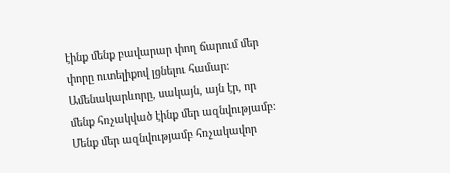էինք մենք բավարար փող ճարում մեր փորը ուտելիքով լցնելու համար։ Ամենակարևորը, սակայն, այն էր, որ մենք հռչակված էինք մեր ազնվությամբ։ Մենք մեր ազնվությամբ հռչակավոր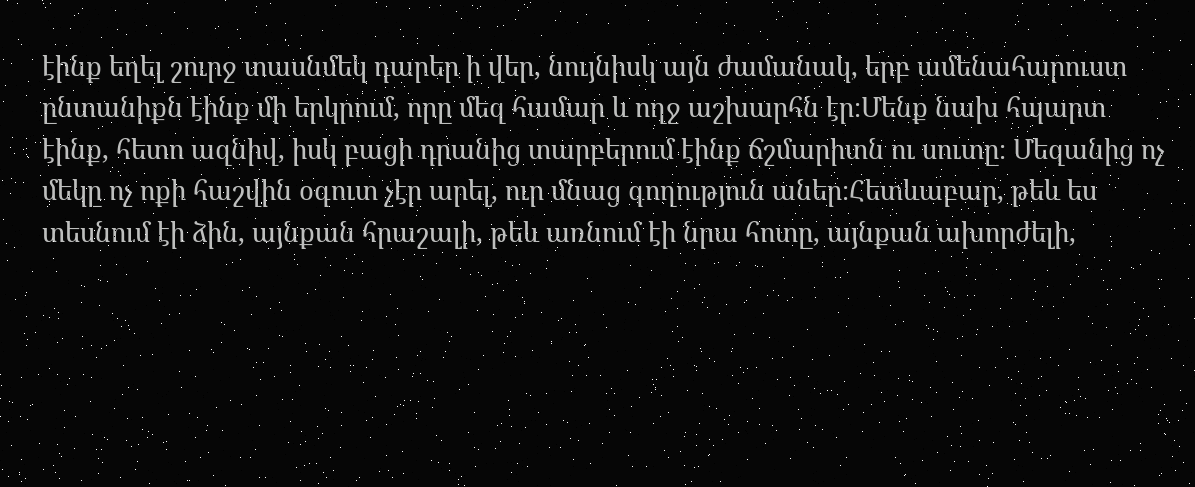էինք եղել շուրջ տասնմեկ դարեր ի վեր, նույնիսկ այն ժամանակ, երբ ամենահարուստ ընտանիքն էինք մի երկրում, որը մեզ համար և ողջ աշխարհն էր։Մենք նախ հպարտ էինք, հետո ազնիվ, իսկ բացի դրանից տարբերում էինք ճշմարիտն ու սուտը։ Մեզանից ոչ մեկը ոչ ոքի հաշվին օգուտ չէր արել, ուր մնաց գողություն աներ։Հետևաբար, թեև ես տեսնում էի ձին, այնքան հրաշալի, թեև առնում էի նրա հոտը, այնքան ախորժելի,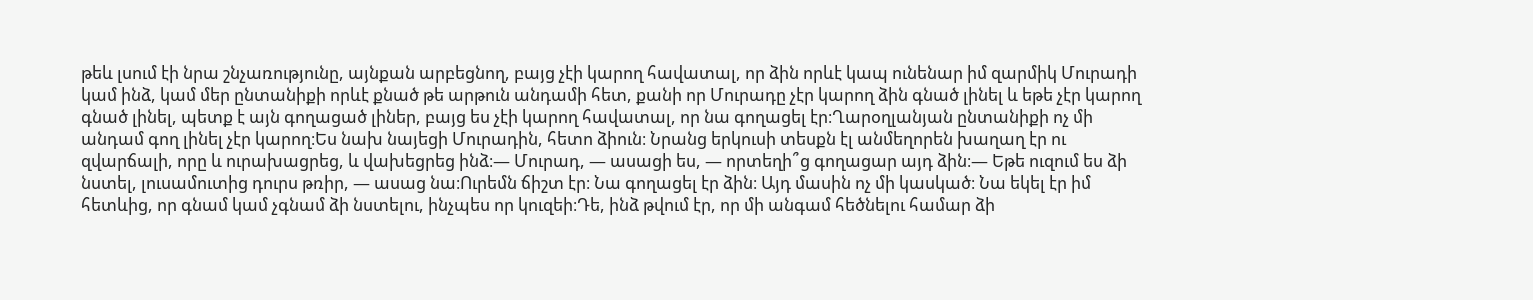թեև լսում էի նրա շնչառությունը, այնքան արբեցնող, բայց չէի կարող հավատալ, որ ձին որևէ կապ ունենար իմ զարմիկ Մուրադի կամ ինձ, կամ մեր ընտանիքի որևէ քնած թե արթուն անդամի հետ, քանի որ Մուրադը չէր կարող ձին գնած լինել և եթե չէր կարող գնած լինել, պետք է այն գողացած լիներ, բայց ես չէի կարող հավատալ, որ նա գողացել էր։Ղարօղլանյան ընտանիքի ոչ մի անդամ գող լինել չէր կարող։Ես նախ նայեցի Մուրադին, հետո ձիուն։ Նրանց երկուսի տեսքն էլ անմեղորեն խաղաղ էր ու զվարճալի, որը և ուրախացրեց, և վախեցրեց ինձ։— Մուրադ, — ասացի ես, — որտեղի՞ց գողացար այդ ձին։— Եթե ուզում ես ձի նստել, լուսամուտից դուրս թռիր, — ասաց նա։Ուրեմն ճիշտ էր։ Նա գողացել էր ձին։ Այդ մասին ոչ մի կասկած։ Նա եկել էր իմ հետևից, որ գնամ կամ չգնամ ձի նստելու, ինչպես որ կուզեի։Դե, ինձ թվում էր, որ մի անգամ հեծնելու համար ձի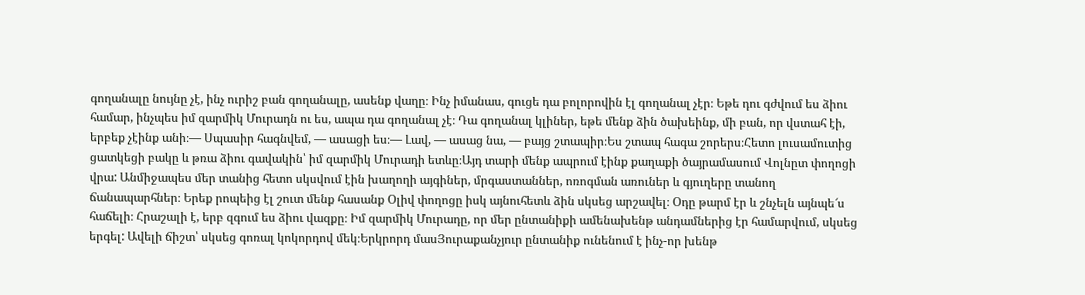գողանալը նույնը չէ, ինչ ուրիշ բան գողանալը, ասենք վաղը։ Ինչ իմանաս, գուցե դա բոլորովին էլ գողանալ չէր։ Եթե դու գժվում ես ձիու համար, ինչպես իմ զարմիկ Մուրադն ու ես, ապա դա գողանալ չէ։ Դա գողանալ կլիներ, եթե մենք ձին ծախեինք, մի բան, որ վստահ էի, երբեք չէինք անի։— Սպասիր հագնվեմ, — ասացի ես։— Լավ, — ասաց նա, — բայց շտապիր։Ես շտապ հագա շորերս։Հետո լուսամուտից ցատկեցի բակը և թռա ձիու գավակին՝ իմ զարմիկ Մուրադի ետևը։Այդ տարի մենք ապրում էինք քաղաքի ծայրամասում Վոլնըտ փողոցի վրա: Անմիջապես մեր տանից հետո սկսվում էին խաղողի այգիներ, մրգաստաններ, ոռոգման առուներ և գյուղերը տանող ճանապարհներ։ Երեք րոպեից էլ շուտ մենք հասանք Օլիվ փողոցը իսկ այնուհետև ձին սկսեց արշավել։ Օդը թարմ էր և շնչելն այնպե՜ս հաճելի։ Հրաշալի է, երբ զգում ես ձիու վազքը։ Իմ զարմիկ Մուրադը, որ մեր ընտանիքի ամենախենթ անդամներից էր համարվում, սկսեց երգել: Ավելի ճիշտ՝ սկսեց գոռալ կոկորդով մեկ։Երկրորդ մասՅուրաքանչյուր ընտանիք ունենում է ինչ-որ խենթ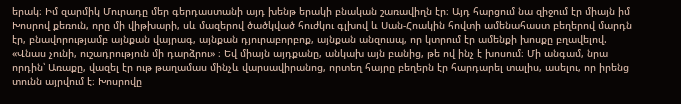երակ։ Իմ զարմիկ Մուրադը մեր գերդաստանի այդ խենթ երակի բնական շառավիղն էր։ Այդ հարցում նա զիջում էր միայն իմ Խոսրով քեռուն, որը մի վիթխարի, սև մազերով ծածկված հուժկու գլխով և Սան-Հոակին հովտի ամենահաստ բեղերով մարդն էր, բնավորությամբ այնքան վայրագ, այնքան դյուրաբորբոք, այնքան անզուսպ, որ կտրում էր ամենքի խոսքը բղավելով. «Վնաս չունի, ուշադրություն մի դարձրու» ։ Եվ միայն այդքանը, անկախ այն բանից, թե ով ինչ է խոսում։ Մի անգամ, նրա որդին՝ Առաքը, վազել էր ութ թաղամաս մինչև վարսավիրանոց, որտեղ հայրը բեղերն էր հարդարել տալիս, ասելու, որ իրենց տունն այրվում է։ Խոսրովը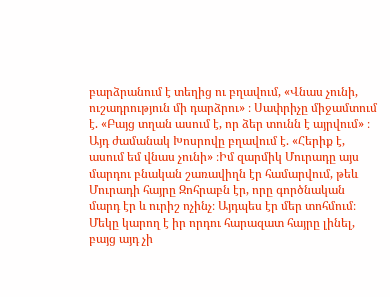բարձրանում է տեղից ու բղավում, «Վնաս չունի, ուշադրություն մի դարձրու» ։ Սափրիչը միջամտում է. «Բայց տղան ասում է, որ ձեր տունն է այրվում» ։ Այդ ժամանակ Խոսրովը բղավում է. «Հերիք է, ասում եմ վնաս չունի» ։Իմ զարմիկ Մուրադը այս մարդու բնական շառավիղն էր համարվում, թեև Մուրադի հայրը Զոհրաբն էր, որը գործնական մարդ էր և ուրիշ ոչինչ։ Այդպես էր մեր տոհմում։ Մեկը կարող է իր որդու հարազատ հայրը լինել, բայց այդ չի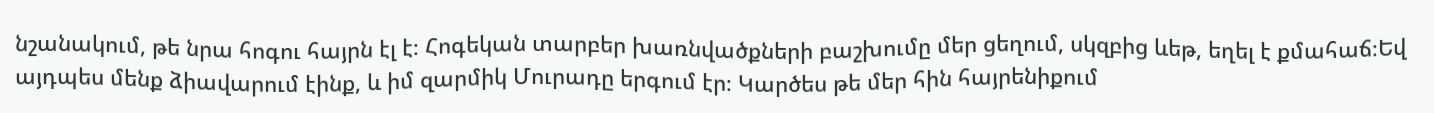նշանակում, թե նրա հոգու հայրն էլ է։ Հոգեկան տարբեր խառնվածքների բաշխումը մեր ցեղում, սկզբից ևեթ, եղել է քմահաճ։Եվ այդպես մենք ձիավարում էինք, և իմ զարմիկ Մուրադը երգում էր։ Կարծես թե մեր հին հայրենիքում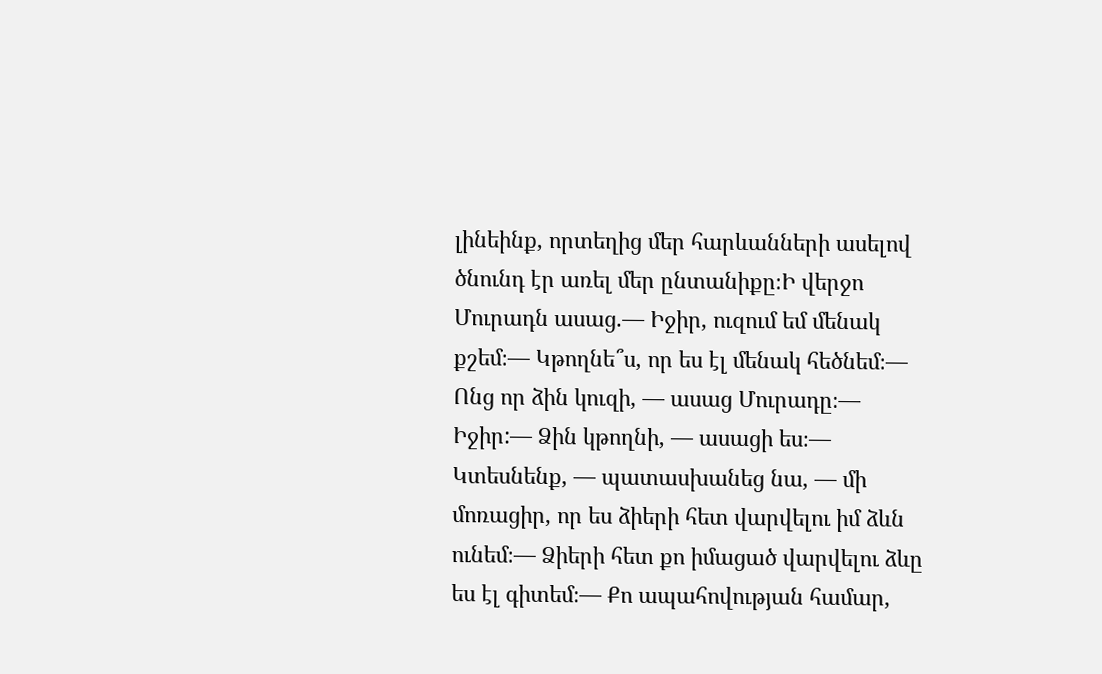լինեինք, որտեղից մեր հարևանների ասելով ծնունդ էր առել մեր ընտանիքը։Ի վերջո Մուրադն ասաց.— Իջիր, ուզում եմ մենակ քշեմ։— Կթողնե՞ս, որ ես էլ մենակ հեծնեմ։— Ոնց որ ձին կուզի, — ասաց Մուրադը։— Իջիր:— Ձին կթողնի, — ասացի ես։— Կտեսնենք, — պատասխանեց նա, — մի մոռացիր, որ ես ձիերի հետ վարվելու իմ ձևն ունեմ։— Ձիերի հետ քո իմացած վարվելու ձևը ես էլ գիտեմ։— Քո ապահովության համար,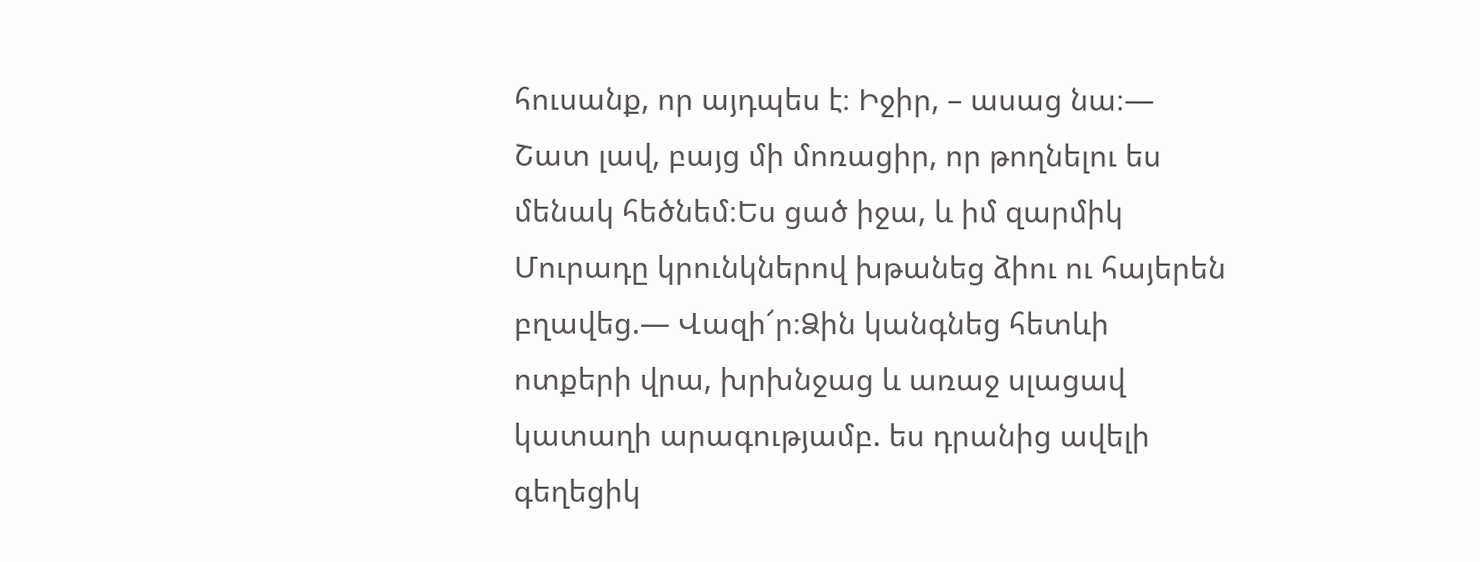հուսանք, որ այդպես է։ Իջիր, – ասաց նա։— Շատ լավ, բայց մի մոռացիր, որ թողնելու ես մենակ հեծնեմ։Ես ցած իջա, և իմ զարմիկ Մուրադը կրունկներով խթանեց ձիու ու հայերեն բղավեց.— Վազի՜ր։Ձին կանգնեց հետևի ոտքերի վրա, խրխնջաց և առաջ սլացավ կատաղի արագությամբ. ես դրանից ավելի գեղեցիկ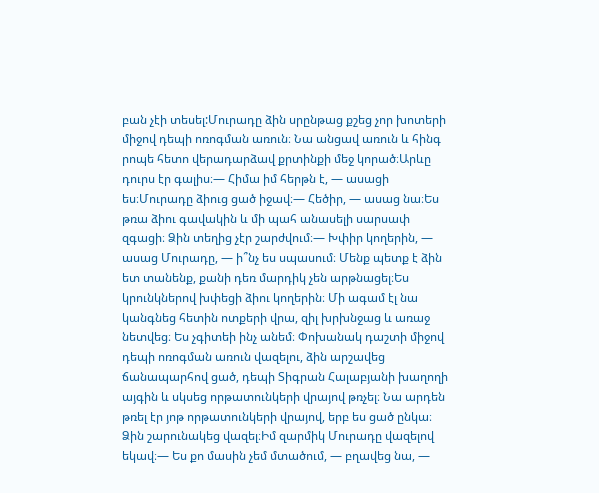բան չէի տեսել:Մուրադը ձին սրընթաց քշեց չոր խոտերի միջով դեպի ոռոգման առուն։ Նա անցավ առուն և հինգ րոպե հետո վերադարձավ քրտինքի մեջ կորած։Արևը դուրս էր գալիս։— Հիմա իմ հերթն է, — ասացի ես։Մուրադը ձիուց ցած իջավ։— Հեծիր, — ասաց նա։Ես թռա ձիու գավակին և մի պահ անասելի սարսափ զգացի։ Ձին տեղից չէր շարժվում։— Խփիր կողերին, — ասաց Մուրադը, — ի՞նչ ես սպասում։ Մենք պետք է ձին ետ տանենք, քանի դեռ մարդիկ չեն արթնացել։Ես կրունկներով խփեցի ձիու կողերին։ Մի ագամ էլ նա կանգնեց հետին ոտքերի վրա, զիլ խրխնջաց և առաջ նետվեց։ Ես չգիտեի ինչ անեմ։ Փոխանակ դաշտի միջով դեպի ոռոգման առուն վազելու, ձին արշավեց ճանապարհով ցած, դեպի Տիգրան Հալաբյանի խաղողի այգին և սկսեց որթատունկերի վրայով թռչել։ Նա արդեն թռել էր յոթ որթատունկերի վրայով, երբ ես ցած ընկա։ Ձին շարունակեց վազել։Իմ զարմիկ Մուրադը վազելով եկավ։— Ես քո մասին չեմ մտածում, — բղավեց նա, —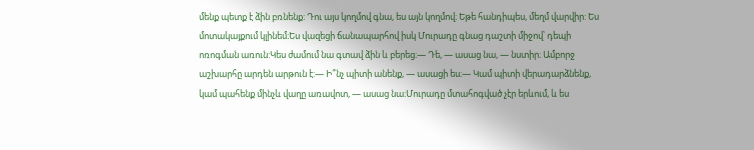մենք պետք է ձին բռնենք։ Դու այս կողմով գնա, ես այն կողմով։ Եթե հանդիպես, մեղմ վարվիր: Ես մոտակայքում կլինեմ։Ես վազեցի ճանապարհով իսկ Մուրադը գնաց դաշտի միջով՝ դեպի ոռոգման առուն:Կես ժամում նա գտավ ձին և բերեց։— Դե, — ասաց նա, — նստիր։ Ամբորջ աշխարհը արդեն արթուն է:— Ի՞նչ պիտի անենք, — ասացի ես։— Կամ պիտի վերադարձնենք, կամ պահենք մինչև վաղը առավոտ, — ասաց նա։Մուրադը մտահոգված չէր երևում, և ես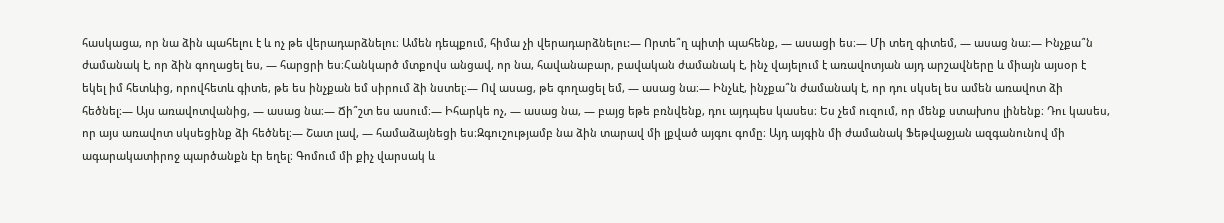հասկացա, որ նա ձին պահելու է և ոչ թե վերադարձնելու։ Ամեն դեպքում, հիմա չի վերադարձնելու:— Որտե՞ղ պիտի պահենք, — ասացի ես։— Մի տեղ գիտեմ, — ասաց նա։— Ինչքա՞ն ժամանակ է, որ ձին գողացել ես, — հարցրի ես։Հանկարծ մտքովս անցավ, որ նա, հավանաբար, բավական ժամանակ է, ինչ վայելում է առավոտյան այդ արշավները և միայն այսօր է եկել իմ հետևից, որովհետև գիտե, թե ես ինչքան եմ սիրում ձի նստել։— Ով ասաց, թե գողացել եմ, — ասաց նա։— Ինչևէ, ինչքա՞ն ժամանակ է, որ դու սկսել ես ամեն առավոտ ձի հեծնել։— Այս առավոտվանից, — ասաց նա։— Ճի՞շտ ես ասում։— Իհարկե ոչ, — ասաց նա, — բայց եթե բռնվենք, դու այդպես կասես։ Ես չեմ ուզում, որ մենք ստախոս լինենք։ Դու կասես, որ այս առավոտ սկսեցինք ձի հեծնել։— Շատ լավ, — համաձայնեցի ես։Զգուշությամբ նա ձին տարավ մի լքված այգու գոմը։ Այդ այգին մի ժամանակ Ֆեթվաջյան ազգանունով մի ագարակատիրոջ պարծանքն էր եղել։ Գոմում մի քիչ վարսակ և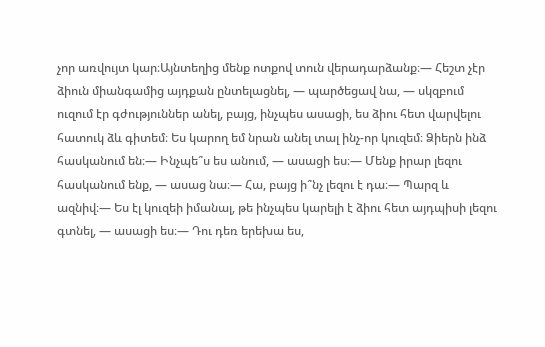չոր առվույտ կար։Այնտեղից մենք ոտքով տուն վերադարձանք։— Հեշտ չէր ձիուն միանգամից այդքան ընտելացնել, — պարծեցավ նա, — սկզբում ուզում էր գժություններ անել, բայց, ինչպես ասացի, ես ձիու հետ վարվելու հատուկ ձև գիտեմ։ Ես կարող եմ նրան անել տալ ինչ-որ կուզեմ։ Ձիերն ինձ հասկանում են։— Ինչպե՞ս ես անում, — ասացի ես։— Մենք իրար լեզու հասկանում ենք, — ասաց նա։— Հա, բայց ի՞նչ լեզու է դա։— Պարզ և ազնիվ։— Ես էլ կուզեի իմանալ, թե ինչպես կարելի է ձիու հետ այդպիսի լեզու գտնել, — ասացի ես։— Դու դեռ երեխա ես,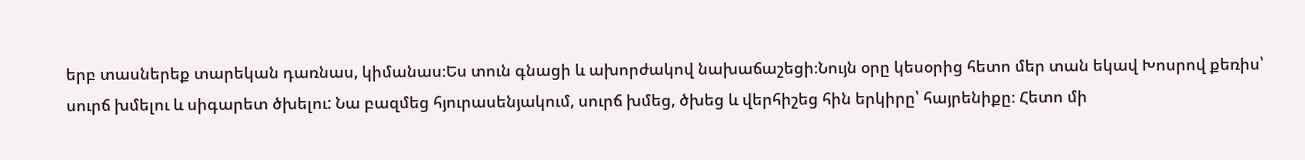երբ տասներեք տարեկան դառնաս, կիմանաս։Ես տուն գնացի և ախորժակով նախաճաշեցի։Նույն օրը կեսօրից հետո մեր տան եկավ Խոսրով քեռիս՝ սուրճ խմելու և սիգարետ ծխելու: Նա բազմեց հյուրասենյակում, սուրճ խմեց, ծխեց և վերհիշեց հին երկիրը՝ հայրենիքը։ Հետո մի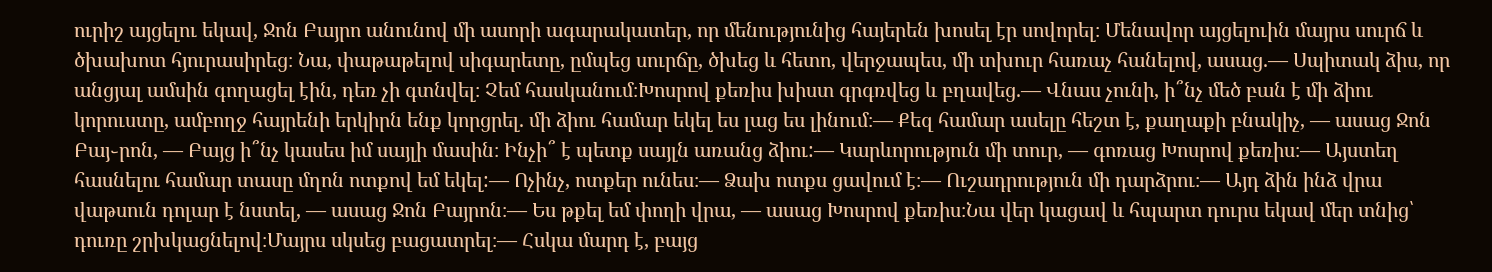ուրիշ այցելու եկավ, Ջոն Բայրո անունով մի ասորի ագարակատեր, որ մենությունից հայերեն խոսել էր սովորել։ Մենավոր այցելուին մայրս սուրճ և ծխախոտ հյուրասիրեց։ Նա, փաթաթելով սիգարետը, ըմպեց սուրճը, ծխեց և հետո, վերջապես, մի տխուր հառաչ հանելով, ասաց.— Սպիտակ ձիս, որ անցյալ ամսին գողացել էին, դեռ չի գտնվել։ Չեմ հասկանում։Խոսրով քեռիս խիստ գրգռվեց և բղավեց.— Վնաս չունի, ի՞նչ մեծ բան է մի ձիու կորուստը, ամբողջ հայրենի երկիրն ենք կորցրել. մի ձիու համար եկել ես լաց ես լինում։— Քեզ համար ասելը հեշտ է, քաղաքի բնակիչ, — ասաց Ջոն Բայ֊րոն, — Բայց ի՞նչ կասես իմ սայլի մասին։ Ինչի՞ է պետք սայլն առանց ձիու:— Կարևորություն մի տուր, — գոռաց Խոսրով քեռիս։— Այստեղ հասնելու համար տասը մղոն ոտքով եմ եկել:— Ոչինչ, ոտքեր ունես։— Ձախ ոտքս ցավում է։— Ուշադրություն մի դարձրու։— Այդ ձին ինձ վրա վաթսուն դոլար է նստել, — ասաց Ջոն Բայրոն։— Ես թքել եմ փողի վրա, — ասաց Խոսրով քեռիս։Նա վեր կացավ և հպարտ դուրս եկավ մեր տնից՝ դուռը շրխկացնելով։Մայրս սկսեց բացատրել։— Հսկա մարդ է, բայց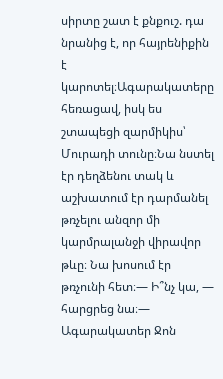սիրտը շատ է քնքուշ. դա նրանից է, որ հայրենիքին է կարոտել։Ագարակատերը հեռացավ, իսկ ես շտապեցի զարմիկիս՝ Մուրադի տունը։Նա նստել էր դեղձենու տակ և աշխատում էր դարմանել թռչելու անզոր մի կարմրալանջի վիրավոր թևը։ Նա խոսում էր թռչունի հետ։— Ի՞նչ կա, — հարցրեց նա։— Ագարակատեր Ջոն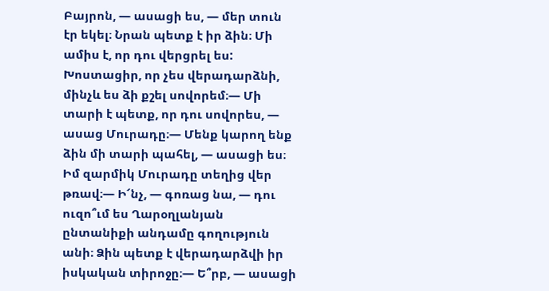Բայրոն, — ասացի ես, — մեր տուն էր եկել։ Նրան պետք է իր ձին։ Մի ամիս է, որ դու վերցրել ես: Խոստացիր, որ չես վերադարձնի, մինչև ես ձի քշել սովորեմ։— Մի տարի է պետք, որ դու սովորես, — ասաց Մուրադը։— Մենք կարող ենք ձին մի տարի պահել, — ասացի ես։ Իմ զարմիկ Մուրադը տեղից վեր թռավ։— Ի՜նչ, — գոռաց նա, — դու ուզո՞ւմ ես Ղարօղլանյան ընտանիքի անդամը գողություն անի։ Ձին պետք է վերադարձվի իր իսկական տիրոջը։— Ե՞րբ, — ասացի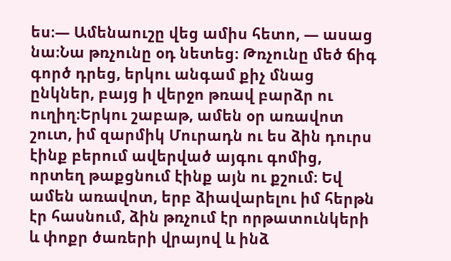ես։— Ամենաուշը վեց ամիս հետո, — ասաց նա։Նա թռչունը օդ նետեց։ Թռչունը մեծ ճիգ գործ դրեց, երկու անգամ քիչ մնաց ընկներ, բայց ի վերջո թռավ բարձր ու ուղիղ։Երկու շաբաթ, ամեն օր առավոտ շուտ, իմ զարմիկ Մուրադն ու ես ձին դուրս էինք բերում ավերված այգու գոմից, որտեղ թաքցնում էինք այն ու քշում։ Եվ ամեն առավոտ, երբ ձիավարելու իմ հերթն էր հասնում, ձին թռչում էր որթատունկերի և փոքր ծառերի վրայով և ինձ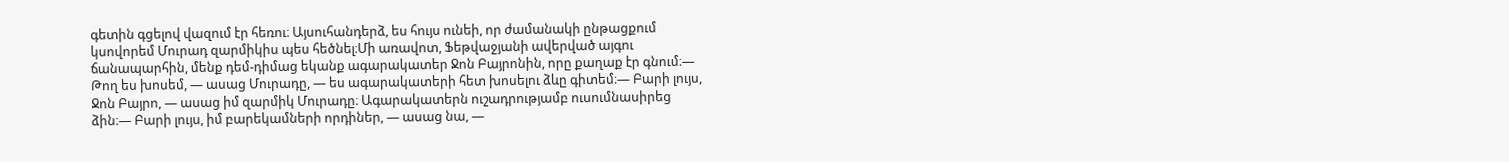գետին գցելով վազում էր հեռու։ Այսուհանդերձ, ես հույս ունեի, որ ժամանակի ընթացքում կսովորեմ Մուրադ զարմիկիս պես հեծնել։Մի առավոտ, Ֆեթվաջյանի ավերված այգու ճանապարհին, մենք դեմ-դիմաց եկանք ագարակատեր Ջոն Բայրոնին, որը քաղաք էր գնում։— Թող ես խոսեմ, — ասաց Մուրադը, — ես ագարակատերի հետ խոսելու ձևը գիտեմ։— Բարի լույս, Ջոն Բայրո, — ասաց իմ զարմիկ Մուրադը։ Ագարակատերն ուշադրությամբ ուսումնասիրեց ձին։— Բարի լույս, իմ բարեկամների որդիներ, — ասաց նա, —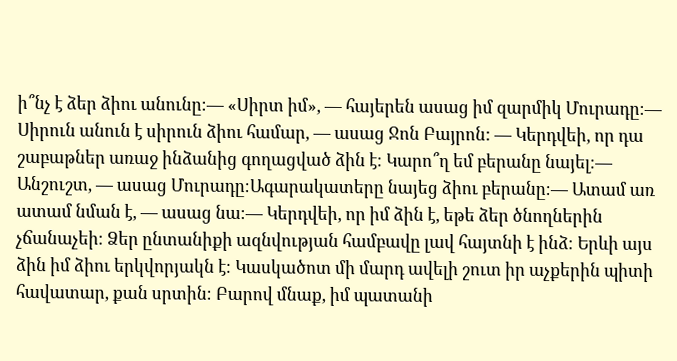ի՞նչ է ձեր ձիու անունը։— «Սիրտ իմ», — հայերեն ասաց իմ զարմիկ Մուրադը։— Սիրուն անուն է սիրուն ձիու համար, — ասաց Ջոն Բայրոն: — Կերդվեի, որ դա շաբաթներ առաջ ինձանից գողացված ձին է։ Կարո՞ղ եմ բերանը նայել։— Անշուշտ, — ասաց Մուրադը։Ագարակատերը նայեց ձիու բերանը։— Ատամ առ ատամ նման է, — ասաց նա։— Կերդվեի, որ իմ ձին է, եթե ձեր ծնողներին չճանաչեի։ Ձեր ընտանիքի ազնվության համբավը լավ հայտնի է ինձ։ Երևի այս ձին իմ ձիու երկվորյակն է։ Կասկածոտ մի մարդ ավելի շուտ իր աչքերին պիտի հավատար, քան սրտին։ Բարով մնաք, իմ պատանի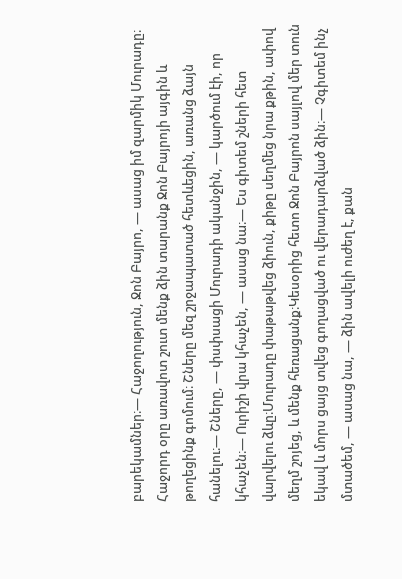բարեկամներ։— Հաջողություն, Ջոն Բայրո, — ասաց իմ զարմիկ Մուրադը։ Հաջորդ օրը առավոտ շուտ մենք ձին տարանք Ջոն Բայրոյի այգին և թողեցինք գոմում։ Շները մեզ շրջապատած հետևեցին, առանց ձայն հանելու։— Շները, — փսփսացի Մուրադի ականջին, — կարծում էի, որ կհաչեն։— Ուրիշի վրա կհաչեն, — ասաց նա։— Ես գիտեմ շների հետ վարվելու ձևը։Մուրադը փաթաթվեց ձիուն, քիթը սեղմեց նրա քթին, ափով մեղմ շոյեց, և մենք հեռացանք։Կեսօրից հետո Ջոն Բայրոն սայլով մեր տուն եկավ և մորս ցայց տվեց գողացված ու վերադարձված ձին։— Չգիտեմ ինչ մտածեմ, — ասաց նա, — ձին ավելի ուժեղ է, քան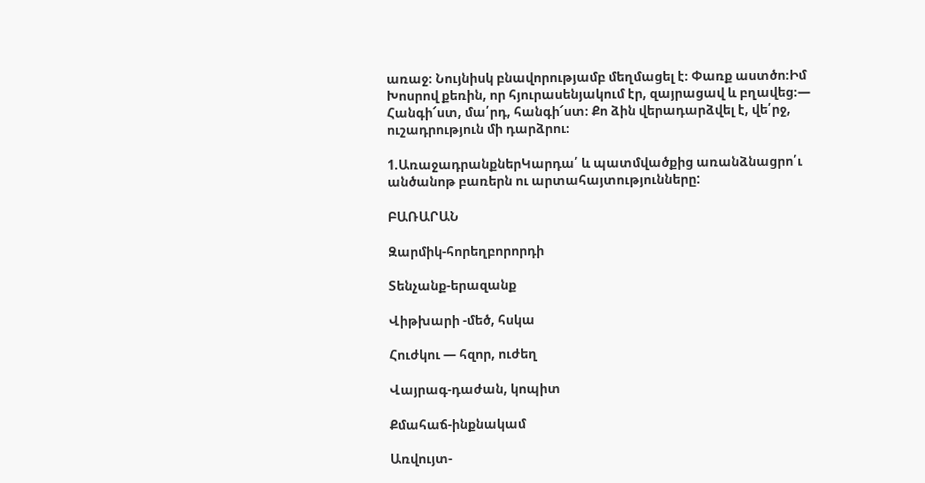առաջ։ Նույնիսկ բնավորությամբ մեղմացել է։ Փառք աստծո։Իմ Խոսրով քեռին, որ հյուրասենյակում էր, զայրացավ և բղավեց։— Հանգի՜ստ, մա՛րդ, հանգի՜ստ։ Քո ձին վերադարձվել է, վե՛րջ, ուշադրություն մի դարձրու։

1.ԱռաջադրանքներԿարդա՛ և պատմվածքից առանձնացրո՛ւ անծանոթ բառերն ու արտահայտությունները:

ԲԱՌԱՐԱՆ

Զարմիկ-հորեղբորորդի

Տենչանք-երազանք

Վիթխարի -մեծ, հսկա

Հուժկու — հզոր, ուժեղ

Վայրագ-դաժան, կոպիտ

Քմահաճ-ինքնակամ

Առվույտ-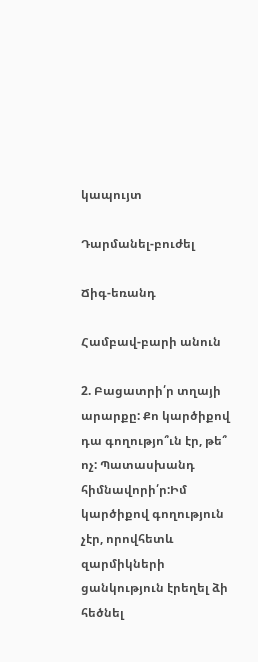կապույտ

Դարմանել-բուժել

Ճիգ-եռանդ

Համբավ-բարի անուն

2. Բացատրի՛ր տղայի արարքը: Քո կարծիքով դա գողությո՞ւն էր, թե՞ ոչ: Պատասխանդ հիմնավորի՛ր:Իմ կարծիքով գողություն չէր, որովհետև զարմիկների ցանկություն էրեղել ձի հեծնել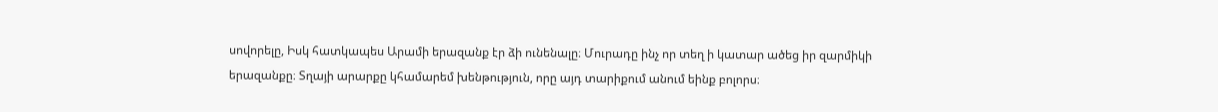սովորելը, Իսկ հատկապես Արամի երազանք էր ձի ունենալը։ Մուրադը ինչ որ տեղ ի կատար ածեց իր զարմիկի երազանքը։ Տղայի արարքը կհամարեմ խենթություն, որը այդ տարիքում անում եինք բոլորս։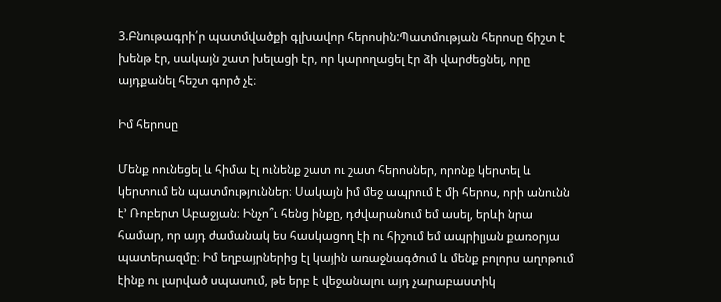3.Բնութագրի՛ր պատմվածքի գլխավոր հերոսին:Պատմության հերոսը ճիշտ է խենթ էր, սակայն շատ խելացի էր, որ կարողացել էր ձի վարժեցնել, որը այդքանել հեշտ գործ չէ։

Իմ հերոսը

Մենք ոունեցել և հիմա էլ ունենք շատ ու շատ հերոսներ, որոնք կերտել և կերտում են պատմություններ։ Սակայն իմ մեջ ապրում է մի հերոս, որի անունն է’ Ռոբերտ Աբաջյան։ Ինչո՞ւ հենց ինքը, դժվարանում եմ ասել, երևի նրա համար, որ այդ ժամանակ ես հասկացող էի ու հիշում եմ ապրիլյան քառօրյա պատերազմը։ Իմ եղբայրներից էլ կային առաջնագծում և մենք բոլորս աղոթում էինք ու լարված սպասում, թե երբ է վեջանալու այդ չարաբաստիկ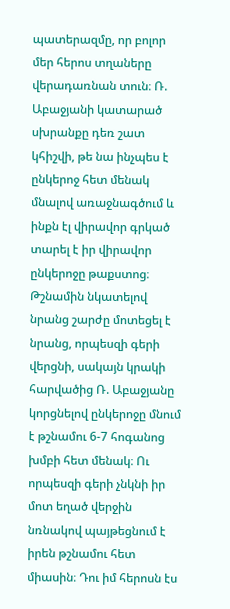պատերազմը, որ բոլոր մեր հերոս տղաները վերադառնան տուն։ Ռ. Աբաջյանի կատարած սխրանքը դեռ շատ կհիշվի, թե նա ինչպես է ընկերոջ հետ մենակ մնալով առաջնագծում և ինքն էլ վիրավոր գրկած տարել է իր վիրավոր ընկերոջը թաքստոց։ Թշնամին նկատելով նրանց շարժը մոտեցել է նրանց, որպեսզի գերի վերցնի, սակայն կրակի հարվածից Ռ. Աբաջյանը կորցնելով ընկերոջը մնում է թշնամու 6-7 հոգանոց խմբի հետ մենակ։ Ու որպեսզի գերի չնկնի իր մոտ եղած վերջին նռնակով պայթեցնում է իրեն թշնամու հետ միասին։ Դու իմ հերոսն էս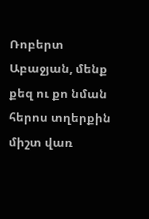Ռոբերտ Աբաջյան, մենք քեզ ու քո նման հերոս տղերքին միշտ վառ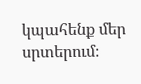կպահենք մեր սրտերում։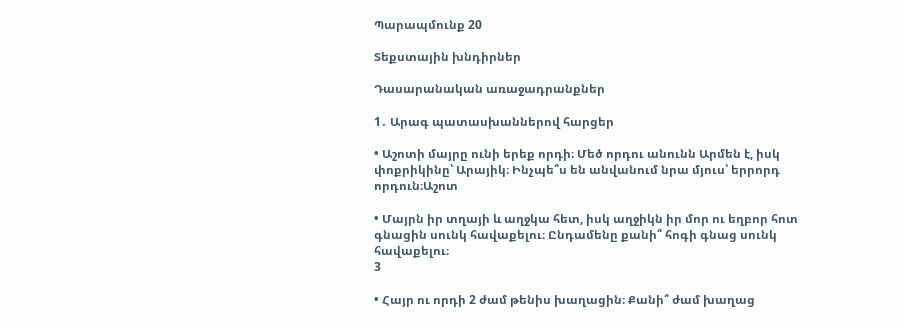Պարապմունք 20

Տեքստային խնդիրներ

Դասարանական առաջադրանքներ

1․ Արագ պատասխաններով հարցեր

• Աշոտի մայրը ունի երեք որդի։ Մեծ որդու անունն Արմեն է, իսկ փոքրիկինը՝ Արայիկ։ Ինչպե՞ս են անվանում նրա մյուս՝ երրորդ որդուն։Աշոտ

• Մայրն իր տղայի և աղջկա հետ, իսկ աղջիկն իր մոր ու եղբոր հոտ գնացին սունկ հավաքելու։ Ընդամենը քանի՞ հոգի գնաց սունկ հավաքելու։
3

• Հայր ու որդի 2 ժամ թենիս խաղացին։ Քանի՞ ժամ խաղաց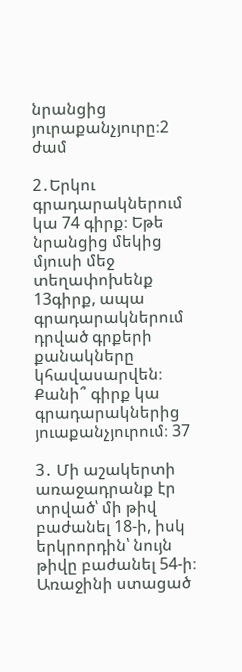նրանցից յուրաքանչյուրը։2 ժամ

2․Երկու գրադարակներում կա 74 գիրք։ Եթե նրանցից մեկից մյուսի մեջ տեղափոխենք 13գիրք, ապա գրադարակներում դրված գրքերի քանակները կհավասարվեն։ Քանի՞ գիրք կա գրադարակներից յուաքանչյուրում։ 37

3․ Մի աշակերտի առաջադրանք էր տրված՝ մի թիվ բաժանել 18-ի, իսկ երկրորդին՝ նույն թիվը բաժանել 54-ի։ Առաջինի ստացած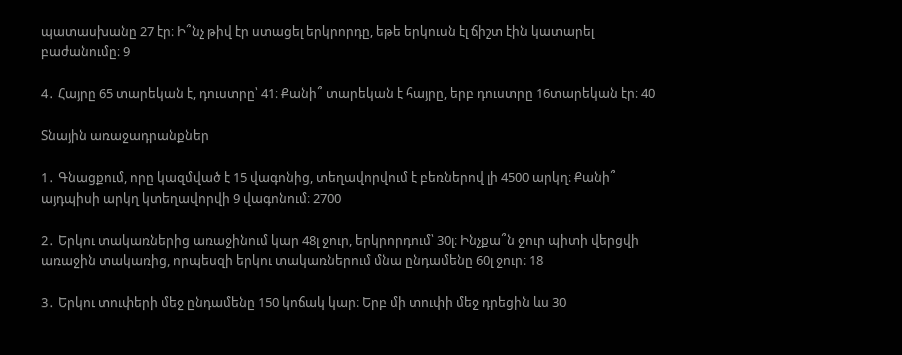պատասխանը 27 էր։ Ի՞նչ թիվ էր ստացել երկրորդը, եթե երկուսն էլ ճիշտ էին կատարել բաժանումը։ 9

4․ Հայրը 65 տարեկան է, դուստրը՝ 41։ Քանի՞ տարեկան է հայրը, երբ դուստրը 16տարեկան էր։ 40

Տնային առաջադրանքներ

1․ Գնացքում, որը կազմված է 15 վագոնից, տեղավորվում է բեռներով լի 4500 արկղ։ Քանի՞ այդպիսի արկղ կտեղավորվի 9 վագոնում։ 2700

2․ Երկու տակառներից առաջինում կար 48լ ջուր, երկրորդում՝ 30լ։ Ինչքա՞ն ջուր պիտի վերցվի առաջին տակառից, որպեսզի երկու տակառներում մնա ընդամենը 60լ ջուր։ 18

3․ Երկու տուփերի մեջ ընդամենը 150 կոճակ կար։ Երբ մի տուփի մեջ դրեցին ևս 30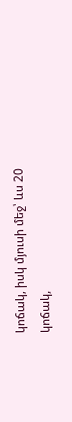կոճակ, իսկ մյուսի մեջ՝ ևս 20 կոճակ,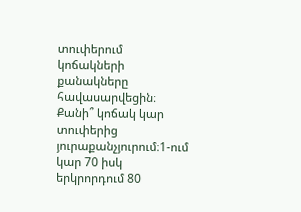տուփերում կոճակների քանակները հավասարվեցին։ Քանի՞ կոճակ կար տուփերից յուրաքանչյուրում։1-ում կար 70 իսկ երկրորդում 80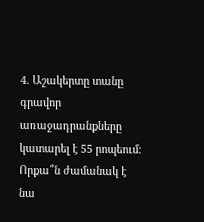4․ Աշակերտը տանը գրավոր առաջադրանքները կատարել է 55 րոպեում։ Որքա՞ն ժամանակ է նա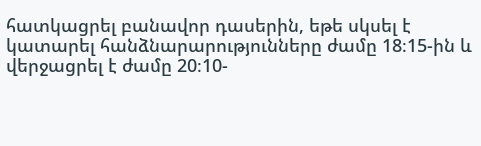հատկացրել բանավոր դասերին, եթե սկսել է կատարել հանձնարարությունները ժամը 18։15-ին և վերջացրել է ժամը 20։10-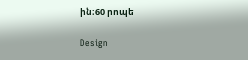ին։60 րոպե

Design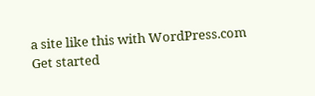a site like this with WordPress.com
Get started